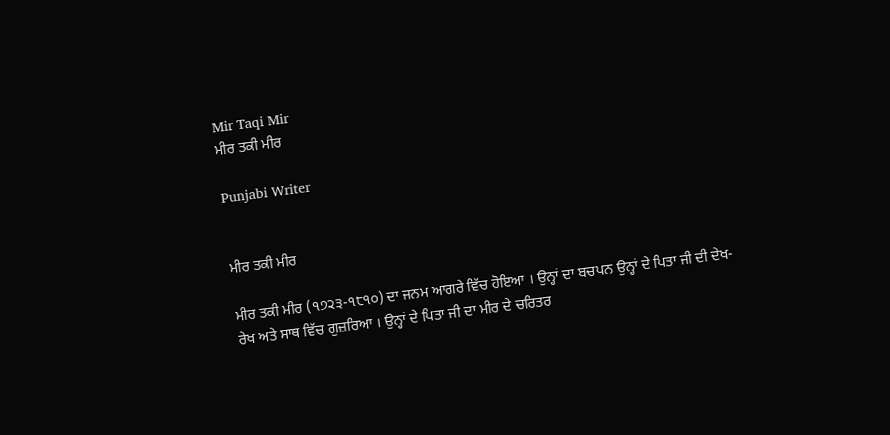Mir Taqi Mir
ਮੀਰ ਤਕੀ ਮੀਰ

Punjabi Writer


ਮੀਰ ਤਕੀ ਮੀਰ

ਮੀਰ ਤਕੀ ਮੀਰ (੧੭੨੩-੧੮੧੦) ਦਾ ਜਨਮ ਆਗਰੇ ਵਿੱਚ ਹੋਇਆ । ਉਨ੍ਹਾਂ ਦਾ ਬਚਪਨ ਉਨ੍ਹਾਂ ਦੇ ਪਿਤਾ ਜੀ ਦੀ ਦੇਖ-ਰੇਖ ਅਤੇ ਸਾਥ ਵਿੱਚ ਗੁਜ਼ਰਿਆ । ਉਨ੍ਹਾਂ ਦੇ ਪਿਤਾ ਜੀ ਦਾ ਮੀਰ ਦੇ ਚਰਿਤਰ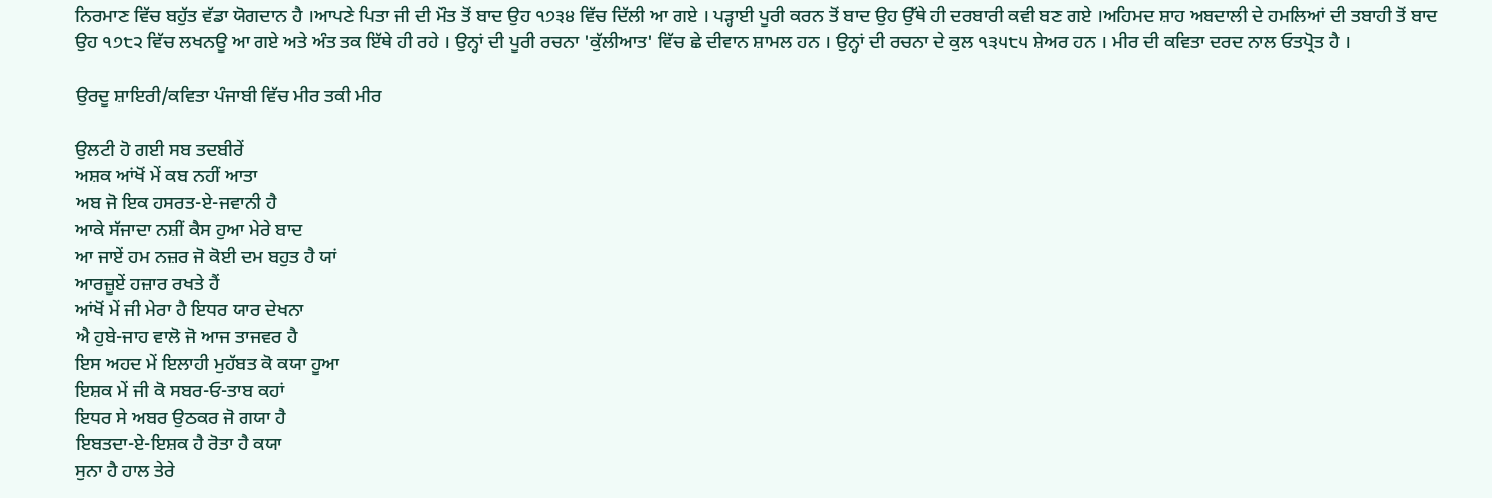ਨਿਰਮਾਣ ਵਿੱਚ ਬਹੁੱਤ ਵੱਡਾ ਯੋਗਦਾਨ ਹੈ ।ਆਪਣੇ ਪਿਤਾ ਜੀ ਦੀ ਮੌਤ ਤੋਂ ਬਾਦ ਉਹ ੧੭੩੪ ਵਿੱਚ ਦਿੱਲੀ ਆ ਗਏ । ਪੜ੍ਹਾਈ ਪੂਰੀ ਕਰਨ ਤੋਂ ਬਾਦ ਉਹ ਉੱਥੇ ਹੀ ਦਰਬਾਰੀ ਕਵੀ ਬਣ ਗਏ ।ਅਹਿਮਦ ਸ਼ਾਹ ਅਬਦਾਲੀ ਦੇ ਹਮਲਿਆਂ ਦੀ ਤਬਾਹੀ ਤੋਂ ਬਾਦ ਉਹ ੧੭੮੨ ਵਿੱਚ ਲਖਨਊ ਆ ਗਏ ਅਤੇ ਅੰਤ ਤਕ ਇੱਥੇ ਹੀ ਰਹੇ । ਉਨ੍ਹਾਂ ਦੀ ਪੂਰੀ ਰਚਨਾ 'ਕੁੱਲੀਆਤ' ਵਿੱਚ ਛੇ ਦੀਵਾਨ ਸ਼ਾਮਲ ਹਨ । ਉਨ੍ਹਾਂ ਦੀ ਰਚਨਾ ਦੇ ਕੁਲ ੧੩੫੮੫ ਸ਼ੇਅਰ ਹਨ । ਮੀਰ ਦੀ ਕਵਿਤਾ ਦਰਦ ਨਾਲ ਓਤਪ੍ਰੋਤ ਹੈ ।

ਉਰਦੂ ਸ਼ਾਇਰੀ/ਕਵਿਤਾ ਪੰਜਾਬੀ ਵਿੱਚ ਮੀਰ ਤਕੀ ਮੀਰ

ਉਲਟੀ ਹੋ ਗਈ ਸਬ ਤਦਬੀਰੇਂ
ਅਸ਼ਕ ਆਂਖੋਂ ਮੇਂ ਕਬ ਨਹੀਂ ਆਤਾ
ਅਬ ਜੋ ਇਕ ਹਸਰਤ-ਏ-ਜਵਾਨੀ ਹੈ
ਆਕੇ ਸੱਜਾਦਾ ਨਸ਼ੀਂ ਕੈਸ ਹੁਆ ਮੇਰੇ ਬਾਦ
ਆ ਜਾਏਂ ਹਮ ਨਜ਼ਰ ਜੋ ਕੋਈ ਦਮ ਬਹੁਤ ਹੈ ਯਾਂ
ਆਰਜ਼ੂਏਂ ਹਜ਼ਾਰ ਰਖਤੇ ਹੈਂ
ਆਂਖੋਂ ਮੇਂ ਜੀ ਮੇਰਾ ਹੈ ਇਧਰ ਯਾਰ ਦੇਖਨਾ
ਐ ਹੁਬੇ-ਜਾਹ ਵਾਲੋ ਜੋ ਆਜ ਤਾਜਵਰ ਹੈ
ਇਸ ਅਹਦ ਮੇਂ ਇਲਾਹੀ ਮੁਹੱਬਤ ਕੋ ਕਯਾ ਹੂਆ
ਇਸ਼ਕ ਮੇਂ ਜੀ ਕੋ ਸਬਰ-ਓ-ਤਾਬ ਕਹਾਂ
ਇਧਰ ਸੇ ਅਬਰ ਉਠਕਰ ਜੋ ਗਯਾ ਹੈ
ਇਬਤਦਾ-ਏ-ਇਸ਼ਕ ਹੈ ਰੋਤਾ ਹੈ ਕਯਾ
ਸੁਨਾ ਹੈ ਹਾਲ ਤੇਰੇ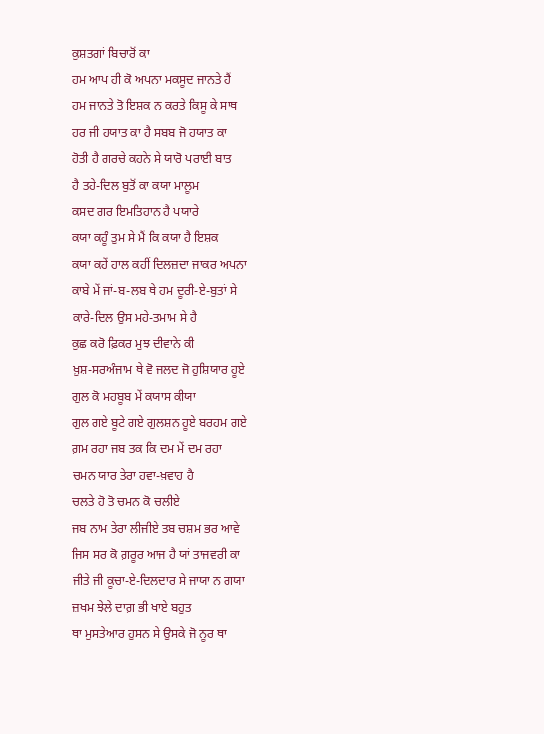ਕੁਸ਼ਤਗਾਂ ਬਿਚਾਰੋਂ ਕਾ
ਹਮ ਆਪ ਹੀ ਕੋ ਅਪਨਾ ਮਕਸੂਦ ਜਾਨਤੇ ਹੈਂ
ਹਮ ਜਾਨਤੇ ਤੋ ਇਸ਼ਕ ਨ ਕਰਤੇ ਕਿਸੂ ਕੇ ਸਾਥ
ਹਰ ਜੀ ਹਯਾਤ ਕਾ ਹੈ ਸਬਬ ਜੋ ਹਯਾਤ ਕਾ
ਹੋਤੀ ਹੈ ਗਰਚੇ ਕਹਨੇ ਸੇ ਯਾਰੋ ਪਰਾਈ ਬਾਤ
ਹੈ ਤਹੇ-ਦਿਲ ਬੁਤੋਂ ਕਾ ਕਯਾ ਮਾਲੂਮ
ਕਸਦ ਗਰ ਇਮਤਿਹਾਨ ਹੈ ਪਯਾਰੇ
ਕਯਾ ਕਹੂੰ ਤੁਮ ਸੇ ਮੈਂ ਕਿ ਕਯਾ ਹੈ ਇਸ਼ਕ
ਕਯਾ ਕਹੇਂ ਹਾਲ ਕਹੀਂ ਦਿਲਜ਼ਦਾ ਜਾਕਰ ਅਪਨਾ
ਕਾਬੇ ਮੇਂ ਜਾਂ-ਬ-ਲਬ ਥੇ ਹਮ ਦੂਰੀ-ਏ-ਬੁਤਾਂ ਸੇ
ਕਾਰੇ-ਦਿਲ ਉਸ ਮਹੇ-ਤਮਾਮ ਸੇ ਹੈ
ਕੁਛ ਕਰੋ ਫ਼ਿਕਰ ਮੁਝ ਦੀਵਾਨੇ ਕੀ
ਖ਼ੁਸ਼-ਸਰਅੰਜਾਮ ਥੇ ਵੋ ਜਲਦ ਜੋ ਹੁਸ਼ਿਯਾਰ ਹੂਏ
ਗੁਲ ਕੋ ਮਹਬੂਬ ਮੇਂ ਕਯਾਸ ਕੀਯਾ
ਗੁਲ ਗਏ ਬੂਟੇ ਗਏ ਗੁਲਸ਼ਨ ਹੂਏ ਬਰਹਮ ਗਏ
ਗ਼ਮ ਰਹਾ ਜਬ ਤਕ ਕਿ ਦਮ ਮੇਂ ਦਮ ਰਹਾ
ਚਮਨ ਯਾਰ ਤੇਰਾ ਹਵਾ-ਖ਼ਵਾਹ ਹੈ
ਚਲਤੇ ਹੋ ਤੋ ਚਮਨ ਕੋ ਚਲੀਏ
ਜਬ ਨਾਮ ਤੇਰਾ ਲੀਜੀਏ ਤਬ ਚਸ਼ਮ ਭਰ ਆਵੇ
ਜਿਸ ਸਰ ਕੋ ਗ਼ਰੂਰ ਆਜ ਹੈ ਯਾਂ ਤਾਜਵਰੀ ਕਾ
ਜੀਤੇ ਜੀ ਕੂਚਾ-ਏ-ਦਿਲਦਾਰ ਸੇ ਜਾਯਾ ਨ ਗਯਾ
ਜ਼ਖਮ ਝੇਲੇ ਦਾਗ਼ ਭੀ ਖਾਏ ਬਹੁਤ
ਥਾ ਮੁਸਤੇਆਰ ਹੁਸਨ ਸੇ ਉਸਕੇ ਜੋ ਨੂਰ ਥਾ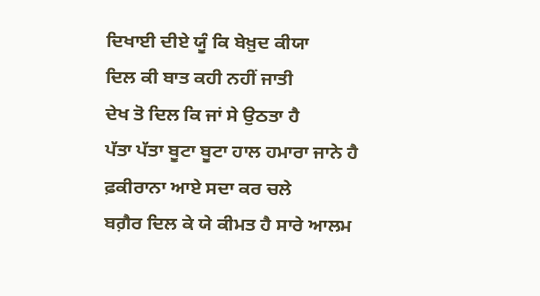ਦਿਖਾਈ ਦੀਏ ਯੂੰ ਕਿ ਬੇਖ਼ੁਦ ਕੀਯਾ
ਦਿਲ ਕੀ ਬਾਤ ਕਹੀ ਨਹੀਂ ਜਾਤੀ
ਦੇਖ ਤੋ ਦਿਲ ਕਿ ਜਾਂ ਸੇ ਉਠਤਾ ਹੈ
ਪੱਤਾ ਪੱਤਾ ਬੂਟਾ ਬੂਟਾ ਹਾਲ ਹਮਾਰਾ ਜਾਨੇ ਹੈ
ਫ਼ਕੀਰਾਨਾ ਆਏ ਸਦਾ ਕਰ ਚਲੇ
ਬਗ਼ੈਰ ਦਿਲ ਕੇ ਯੇ ਕੀਮਤ ਹੈ ਸਾਰੇ ਆਲਮ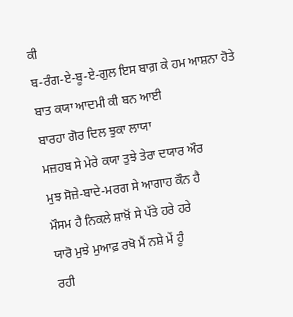ਕੀ
ਬ-ਰੰਗ-ਏ-ਬੂ-ਏ-ਗੁਲ ਇਸ ਬਾਗ਼ ਕੇ ਹਮ ਆਸ਼ਨਾ ਹੋਤੇ
ਬਾਤ ਕਯਾ ਆਦਮੀ ਕੀ ਬਨ ਆਈ
ਬਾਰਹਾ ਗੋਰ ਦਿਲ ਝੁਕਾ ਲਾਯਾ
ਮਜ਼ਹਬ ਸੇ ਮੇਰੇ ਕਯਾ ਤੁਝੇ ਤੇਰਾ ਦਯਾਰ ਔਰ
ਮੁਝ ਸੋਜ਼ੇ-ਬਾਦੇ-ਮਰਗ ਸੇ ਆਗਾਹ ਕੌਨ ਹੈ
ਮੌਸਮ ਹੈ ਨਿਕਲੇ ਸ਼ਾਖ਼ੋਂ ਸੇ ਪੱਤੇ ਹਰੇ ਹਰੇ
ਯਾਰੋ ਮੁਝੇ ਮੁਆਫ਼ ਰਖੋ ਮੈਂ ਨਸ਼ੇ ਮੇਂ ਹੂੰ
ਰਹੀ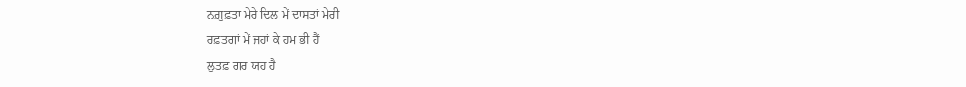ਨਗ਼ੁਫ਼ਤਾ ਮੇਰੇ ਦਿਲ ਮੇਂ ਦਾਸਤਾਂ ਮੇਰੀ
ਰਫ਼ਤਗਾਂ ਮੇਂ ਜਹਾਂ ਕੇ ਹਮ ਭੀ ਹੈਂ
ਲੁਤਫ਼ ਗਰ ਯਹ ਹੈ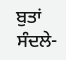ਬੁਤਾਂ ਸੰਦਲੇ-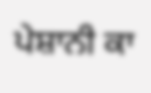ਪੇਸ਼ਾਨੀ ਕਾ